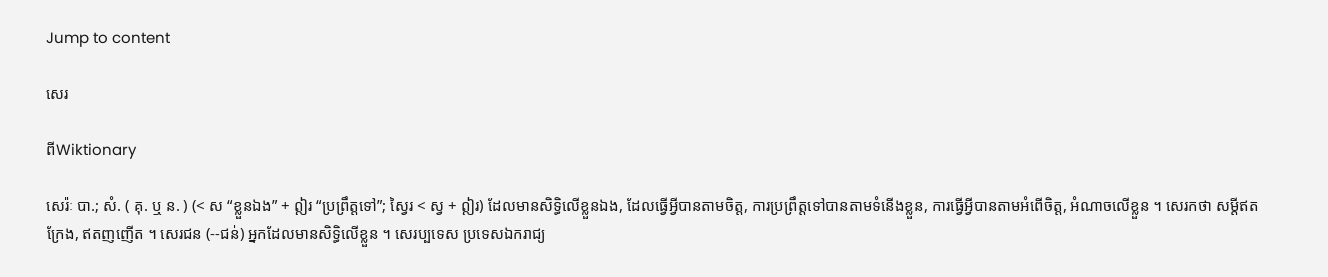Jump to content

សេរ

ពីWiktionary

សេរ៉ៈ បា.; សំ. ( គុ. ឬ ន. ) (< ស “ខ្លួនឯង” + ឦរ “ប្រព្រឹត្តទៅ”; ស្វៃរ < ស្វ + ឦរ) ដែលមានសិទ្ធិលើខ្លួនឯង, ដែលធ្វើអ្វីបានតាមចិត្ត, ការប្រព្រឹត្តទៅបានតាមទំនើងខ្លួន, ការធ្វើអ្វីបានតាមអំពើចិត្ត, អំណាចលើខ្លួន ។ សេរកថា សម្ដីឥតក្រែង, ឥតញញើត ។ សេរជន (--ជន់) អ្នកដែលមានសិទ្ធិលើខ្លួន ។ សេរប្បទេស ប្រទេសឯករាជ្យ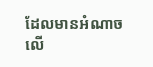ដែលមានអំណាចលើ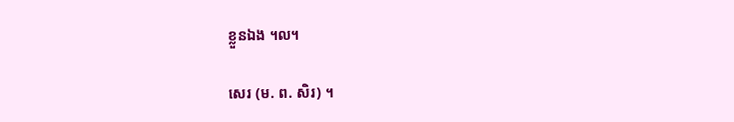ខ្លួនឯង ។ល។

សេរ (ម. ព. សិរ) ។